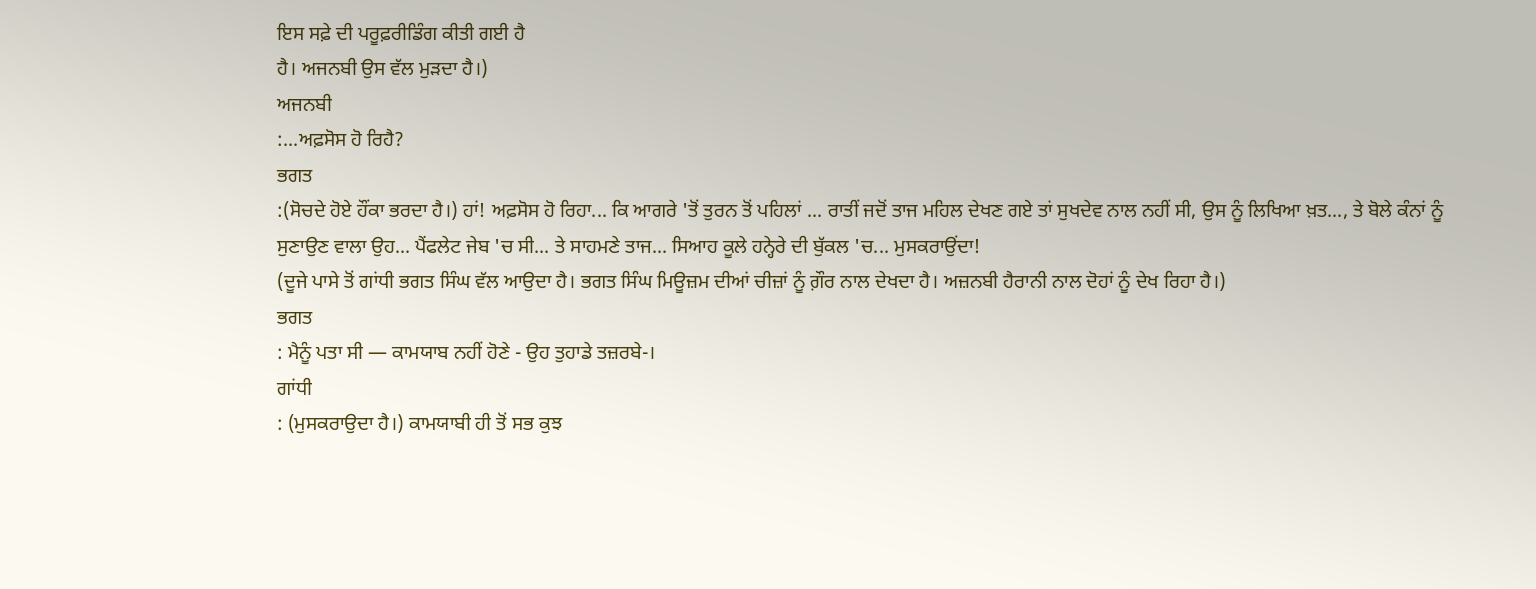ਇਸ ਸਫ਼ੇ ਦੀ ਪਰੂਫ਼ਰੀਡਿੰਗ ਕੀਤੀ ਗਈ ਹੈ
ਹੈ। ਅਜਨਬੀ ਉਸ ਵੱਲ ਮੁੜਦਾ ਹੈ।)
ਅਜਨਬੀ
:...ਅਫ਼ਸੋਸ ਹੋ ਰਿਹੈ?
ਭਗਤ
:(ਸੋਚਦੇ ਹੋਏ ਹੌਂਕਾ ਭਰਦਾ ਹੈ।) ਹਾਂ! ਅਫ਼ਸੋਸ ਹੋ ਰਿਹਾ... ਕਿ ਆਗਰੇ 'ਤੋਂ ਤੁਰਨ ਤੋਂ ਪਹਿਲਾਂ ... ਰਾਤੀਂ ਜਦੋਂ ਤਾਜ ਮਹਿਲ ਦੇਖਣ ਗਏ ਤਾਂ ਸੁਖਦੇਵ ਨਾਲ ਨਹੀਂ ਸੀ, ਉਸ ਨੂੰ ਲਿਖਿਆ ਖ਼ਤ..., ਤੇ ਬੋਲੇ ਕੰਨਾਂ ਨੂੰ ਸੁਣਾਉਣ ਵਾਲਾ ਉਹ... ਪੈਂਫਲੇਟ ਜੇਬ 'ਚ ਸੀ... ਤੇ ਸਾਹਮਣੇ ਤਾਜ... ਸਿਆਹ ਕੂਲੇ ਹਨ੍ਹੇਰੇ ਦੀ ਬੁੱਕਲ 'ਚ... ਮੁਸਕਰਾਉਂਦਾ!
(ਦੂਜੇ ਪਾਸੇ ਤੋਂ ਗਾਂਧੀ ਭਗਤ ਸਿੰਘ ਵੱਲ ਆਉਦਾ ਹੈ। ਭਗਤ ਸਿੰਘ ਮਿਊਜ਼ਮ ਦੀਆਂ ਚੀਜ਼ਾਂ ਨੂੰ ਗ਼ੌਰ ਨਾਲ ਦੇਖਦਾ ਹੈ। ਅਜ਼ਨਬੀ ਹੈਰਾਨੀ ਨਾਲ ਦੋਹਾਂ ਨੂੰ ਦੇਖ ਰਿਹਾ ਹੈ।)
ਭਗਤ
: ਮੈਨੂੰ ਪਤਾ ਸੀ — ਕਾਮਯਾਬ ਨਹੀਂ ਹੋਣੇ - ਉਹ ਤੁਹਾਡੇ ਤਜ਼ਰਬੇ-।
ਗਾਂਧੀ
: (ਮੁਸਕਰਾਉਦਾ ਹੈ।) ਕਾਮਯਾਬੀ ਹੀ ਤੋਂ ਸਭ ਕੁਝ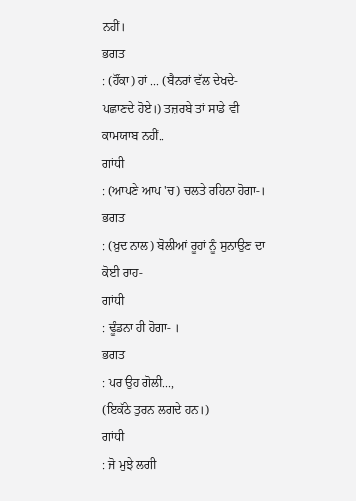ਨਹੀਂ।
ਭਗਤ
: (ਹੌਂਕਾ) ਹਾਂ ... (ਬੈਨਰਾਂ ਵੱਲ ਦੇਖਦੇ-ਪਛਾਣਦੇ ਹੋਏ।) ਤਜ਼ਰਬੇ ਤਾਂ ਸਾਡੇ ਵੀ ਕਾਮਯਾਬ ਨਹੀਂ..
ਗਾਂਧੀ
: (ਆਪਣੇ ਆਪ 'ਚ) ਚਲਤੇ ਰਹਿਨਾ ਹੋਗਾ-।
ਭਗਤ
: (ਖ਼ੁਦ ਨਾਲ) ਬੋਲੀਆਂ ਰੂਹਾਂ ਨੂੰ ਸੁਨਾਉਣ ਦਾ ਕੋਈ ਰਾਹ-
ਗਾਂਧੀ
: ਢੂੰਡਨਾ ਹੀ ਹੋਗਾ- ।
ਭਗਤ
: ਪਰ ਉਹ ਗੋਲੀ...,
(ਇਕੱਠੇ ਤੁਰਨ ਲਗਦੇ ਹਨ।)
ਗਾਂਧੀ
: ਜੋ ਮੁਝੇ ਲਗੀ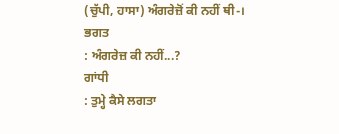(ਚੁੱਪੀ, ਹਾਸਾ) ਅੰਗਰੇਜ਼ੋਂ ਕੀ ਨਹੀਂ ਥੀ-।
ਭਗਤ
: ਅੰਗਰੇਜ਼ ਕੀ ਨਹੀਂ...?
ਗਾਂਧੀ
: ਤੁਮ੍ਹੇ ਕੈਸੇ ਲਗਤਾ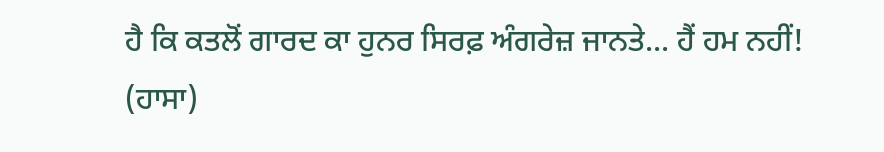ਹੈ ਕਿ ਕਤਲੋਂ ਗਾਰਦ ਕਾ ਹੁਨਰ ਸਿਰਫ਼ ਅੰਗਰੇਜ਼ ਜਾਨਤੇ... ਹੈਂ ਹਮ ਨਹੀਂ! (ਹਾਸਾ)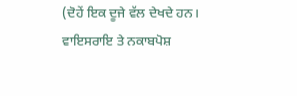(ਦੋਹੇਂ ਇਕ ਦੂਜੇ ਵੱਲ ਦੇਖਦੇ ਹਨ। ਵਾਇਸਰਾਇ ਤੇ ਨਕਾਬਪੋਸ਼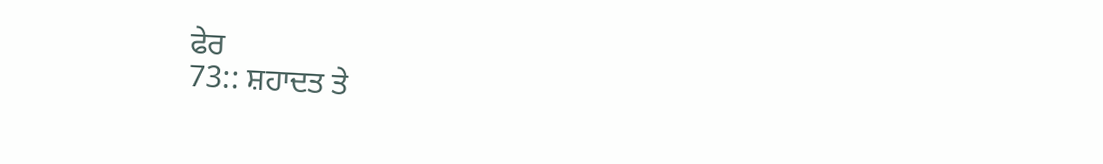ਫੇਰ
73:: ਸ਼ਹਾਦਤ ਤੇ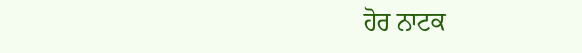ਹੋਰ ਨਾਟਕ